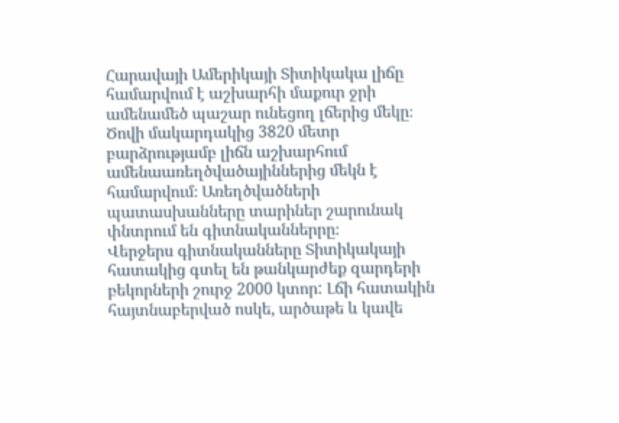Հարավայի Ամերիկայի Տիտիկակա լիճը համարվում է աշխարհի մաքուր ջրի ամենամեծ պաշար ունեցող լճերից մեկը։
Ծովի մակարդակից 3820 մետր բարձրությամբ լիճն աշխարհում ամենաառեղծվածայիններից մեկն է համարվում։ Առեղծվածների պատասխանները տարիներ շարունակ փնտրում են գիտնականներրը։
Վերջերս գիտնականները Տիտիկակայի հատակից գտել են թանկարժեք զարդերի բեկորների շուրջ 2000 կտոր: Լճի հատակին հայտնաբերված ոսկե, արծաթե և կավե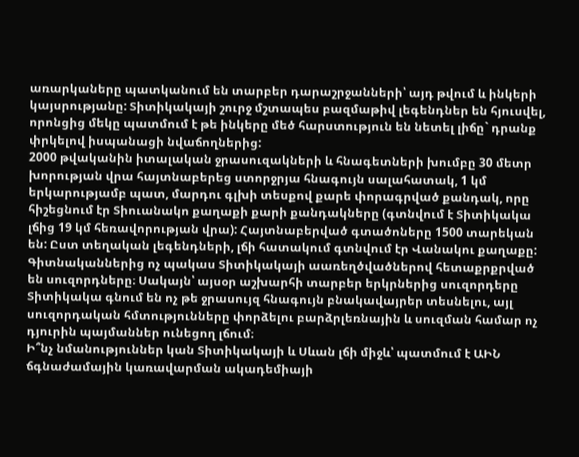առարկաները պատկանում են տարբեր դարաշրջանների՝ այդ թվում և ինկերի կայսրությանը: Տիտիկակայի շուրջ մշտապես բազմաթիվ լեգենդներ են հյուսվել, որոնցից մեկը պատմում է թե ինկերը մեծ հարստություն են նետել լիճը` դրանք փրկելով իսպանացի նվաճողներից:
2000 թվականին իտալական ջրասուզակների և հնագետների խումբը 30 մետր խորության վրա հայտնաբերեց ստորջրյա հնագույն սալահատակ, 1 կմ երկարությամբ պատ, մարդու գլխի տեսքով քարե փորագրված քանդակ, որը հիշեցնում էր Տիուանակո քաղաքի քարի քանդակները (գտնվում է Տիտիկակա լճից 19 կմ հեռավորության վրա): Հայտնաբերված գտածոները 1500 տարեկան են: Ըստ տեղական լեգենդների, լճի հատակում գտնվում էր Վանակու քաղաքը:
Գիտնականներից ոչ պակաս Տիտիկակայի աառեղծվածներով հետաքրքրված են սուզորդները։ Սակայն՝ այսօր աշխարհի տարբեր երկրներից սուզորդերը Տիտիկակա գնում են ոչ թե ջրասույզ հնագույն բնակավայրեր տեսնելու, այլ սուզորդական հմտությունները փորձելու բարձրլեռնային և սուզման համար ոչ դյուրին պայմաններ ունեցող լճում։
Ի՞նչ նմանություններ կան Տիտիկակայի և Սևան լճի միջև՝ պատմում է ԱԻՆ ճգնաժամային կառավարման ակադեմիայի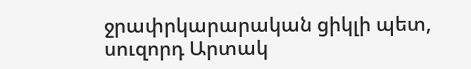ջրափրկարարական ցիկլի պետ, սուզորդ Արտակ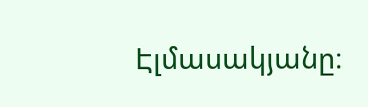Էլմասակյանը։